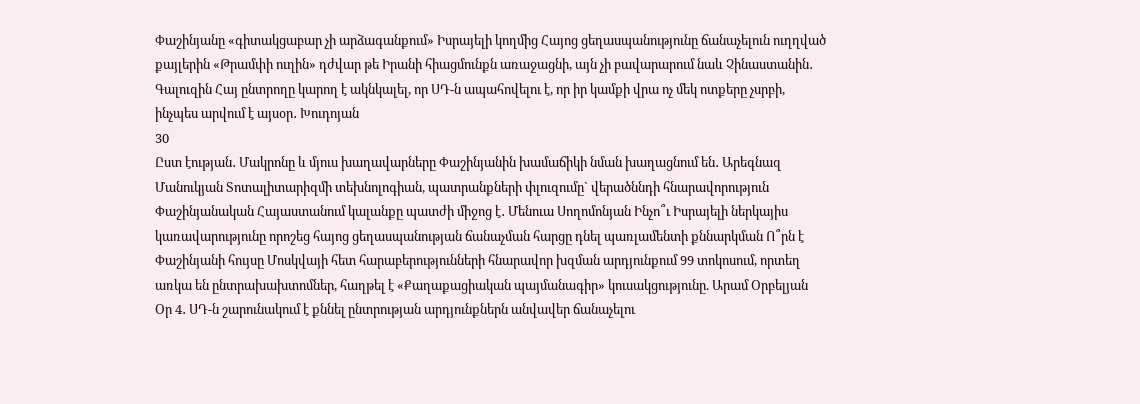Փաշինյանը «գիտակցաբար չի արձագանքում» Իսրայելի կողմից Հայոց ցեղասպանությունը ճանաչելուն ուղղված քայլերին «Թրամփի ուղին» դժվար թե Իրանի հիացմունքն առաջացնի, այն չի բավարարում նաև Չինաստանին․ Գալուզին Հայ ընտրողը կարող է ակնկալել, որ ՍԴ-ն ապահովելու է, որ իր կամքի վրա ոչ մեկ ոտքերը չսրբի, ինչպես արվում է այսօր․ Խուդոյան
30
Ըստ էության․ Մակրոնը և մյուս խաղավարները Փաշինյանին խամաճիկի նման խաղացնում են․ Արեգնազ Մանուկյան Տոտալիտարիզմի տեխնոլոգիան, պատրանքների փլուզումը` վերածննդի հնարավորություն Փաշինյանական Հայաստանում կալանքը պատժի միջոց է․ Մենուա Սողոմոնյան Ինչո՞ւ Իսրայելի ներկայիս կառավարությունը որոշեց հայոց ցեղասպանության ճանաչման հարցը դնել պառլամենտի քննարկման Ո՞րն է Փաշինյանի հույսը Մոսկվայի հետ հարաբերությունների հնարավոր խզման արդյունքում 99 տոկոսում, որտեղ առկա են ընտրախախտոմներ, հաղթել է «Քաղաքացիական պայմանագիր» կուսակցությունը. Արամ Օրբելյան Օր 4․ ՍԴ-ն շարունակում է քննել ընտրության արդյունքներն անվավեր ճանաչելու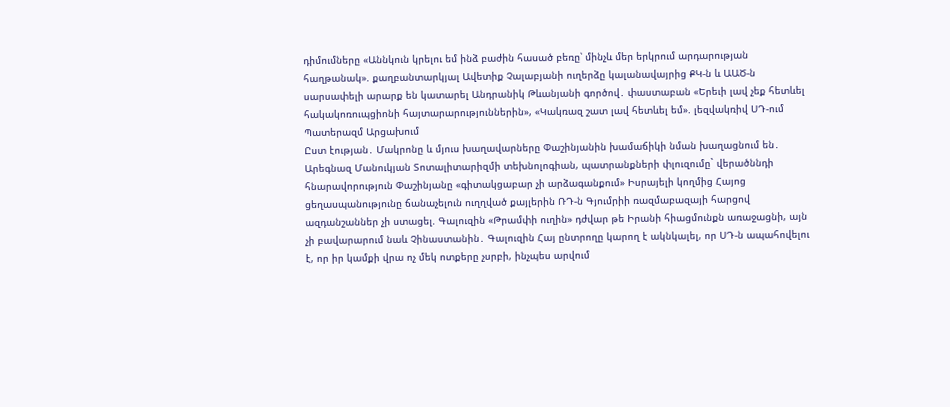դիմումները «Աննկուն կրելու եմ ինձ բաժին հասած բեռը՝ մինչև մեր երկրում արդարության հաղթանակ». քաղբանտարկյալ Ավետիք Չալաբյանի ուղերձը կալանավայրից ՔԿ-ն և ԱԱԾ-ն սարսափելի արարք են կատարել Անդրանիկ Թևանյանի գործով․ փաստաբան «Երեւի լավ չեք հետևել հակակոռուպցիոնի հայտարարություններին», «Կակռազ շատ լավ հետևել եմ». լեզվակռիվ ՍԴ-ում Պատերազմ Արցախում
Ըստ էության․ Մակրոնը և մյուս խաղավարները Փաշինյանին խամաճիկի նման խաղացնում են․ Արեգնազ Մանուկյան Տոտալիտարիզմի տեխնոլոգիան, պատրանքների փլուզումը` վերածննդի հնարավորություն Փաշինյանը «գիտակցաբար չի արձագանքում» Իսրայելի կողմից Հայոց ցեղասպանությունը ճանաչելուն ուղղված քայլերին ՌԴ-ն Գյումրիի ռազմաբազայի հարցով ազդանշաններ չի ստացել. Գալուզին «Թրամփի ուղին» դժվար թե Իրանի հիացմունքն առաջացնի, այն չի բավարարում նաև Չինաստանին․ Գալուզին Հայ ընտրողը կարող է ակնկալել, որ ՍԴ-ն ապահովելու է, որ իր կամքի վրա ոչ մեկ ոտքերը չսրբի, ինչպես արվում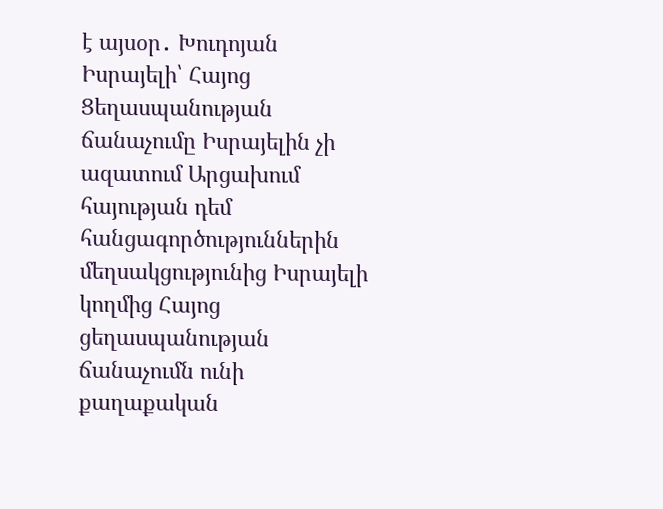է այսօր․ Խուդոյան Իսրայելի՝ Հայոց Ցեղասպանության ճանաչումը Իսրայելին չի ազատում Արցախում հայության դեմ հանցագործություններին մեղսակցությունից Իսրայելի կողմից Հայոց ցեղասպանության ճանաչումն ունի քաղաքական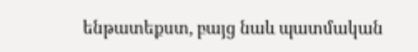ենթատեքստ, բայց նաև պատմական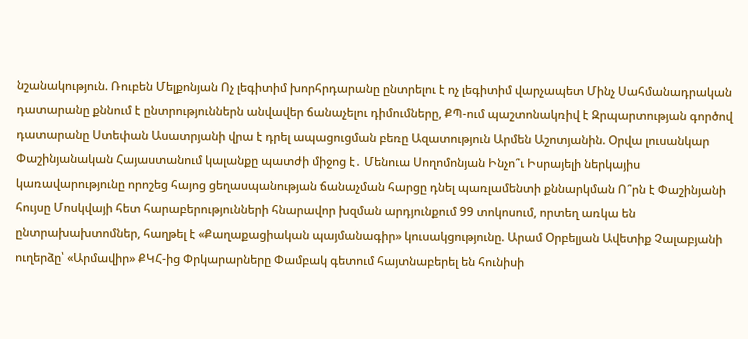նշանակություն. Ռուբեն Մելքոնյան Ոչ լեգիտիմ խորհրդարանը ընտրելու է ոչ լեգիտիմ վարչապետ Մինչ Սահմանադրական դատարանը քննում է ընտրություններն անվավեր ճանաչելու դիմումները, ՔՊ-ում պաշտոնակռիվ է Զրպարտության գործով դատարանը Ստեփան Ասատրյանի վրա է դրել ապացուցման բեռը Ազատություն Արմեն Աշոտյանին. Օրվա լուսանկար Փաշինյանական Հայաստանում կալանքը պատժի միջոց է․ Մենուա Սողոմոնյան Ինչո՞ւ Իսրայելի ներկայիս կառավարությունը որոշեց հայոց ցեղասպանության ճանաչման հարցը դնել պառլամենտի քննարկման Ո՞րն է Փաշինյանի հույսը Մոսկվայի հետ հարաբերությունների հնարավոր խզման արդյունքում 99 տոկոսում, որտեղ առկա են ընտրախախտոմներ, հաղթել է «Քաղաքացիական պայմանագիր» կուսակցությունը. Արամ Օրբելյան Ավետիք Չալաբյանի ուղերձը՝ «Արմավիր» ՔԿՀ-ից Փրկարարները Փամբակ գետում հայտնաբերել են հունիսի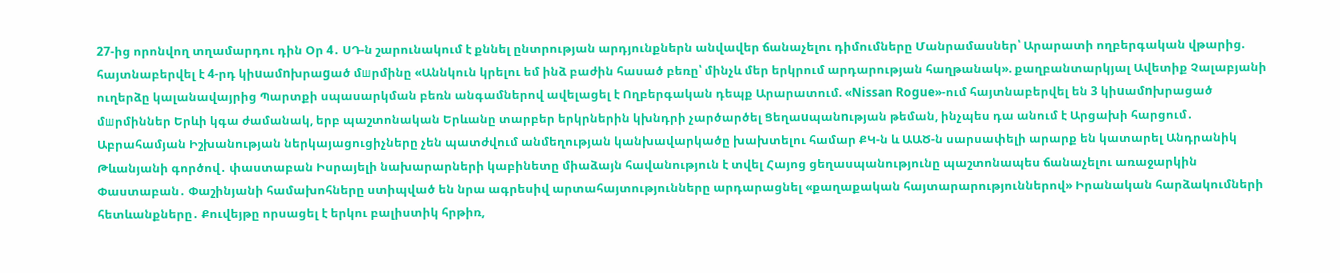27-ից որոնվող տղամարդու դին Օր 4․ ՍԴ-ն շարունակում է քննել ընտրության արդյունքներն անվավեր ճանաչելու դիմումները Մանրամասներ՝ Արարատի ողբերգական վթարից. հայտնաբերվել է 4-րդ կիuամnխրաgած մшրմինը «Աննկուն կրելու եմ ինձ բաժին հասած բեռը՝ մինչև մեր երկրում արդարության հաղթանակ». քաղբանտարկյալ Ավետիք Չալաբյանի ուղերձը կալանավայրից Պարտքի սպասարկման բեռն անգամներով ավելացել է Ողբերգական դեպք Արարատում. «Nissan Rogue»-ում հայտնաբերվել են 3 կիuամnխրացած մшրմիններ Երևի կգա ժամանակ, երբ պաշտոնական Երևանը տարբեր երկրներին կխնդրի չարծարծել Ցեղաuպանnւթյան թեման, ինչպես դա անում է Արցախի հարցում․ Աբրահամյան Իշխանության ներկայացուցիչները չեն պատժվում անմեղության կանխավարկածը խախտելու համար ՔԿ-ն և ԱԱԾ-ն սարսափելի արարք են կատարել Անդրանիկ Թևանյանի գործով․ փաստաբան Իսրայելի նախարարների կաբինետը միաձայն հավանություն է տվել Հայոց ցեղասպանությունը պաշտոնապես ճանաչելու առաջարկին Փաստաբան․ Փաշինյանի համախոհները ստիպված են նրա ագրեսիվ արտահայտությունները արդարացնել «քաղաքական հայտարարություններով» Իրանական հարձակումների հետևանքները․ Քուվեյթը որսացել է երկու բալիստիկ հրթիռ,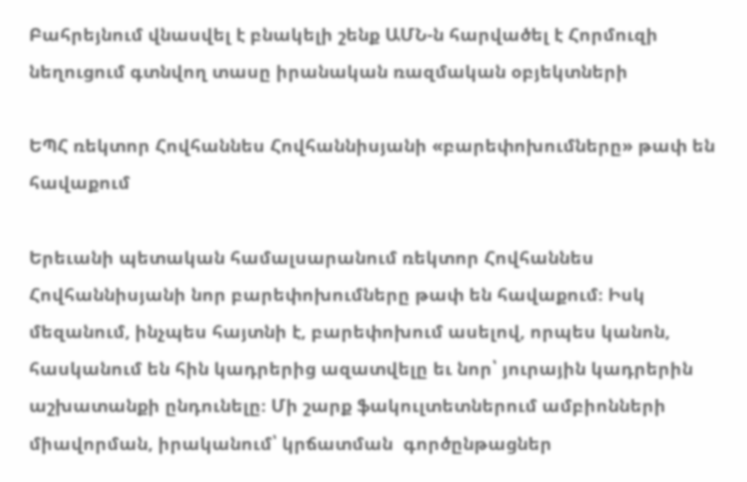Բահրեյնում վնասվել է բնակելի շենք ԱՄՆ-ն հարվածել է Հորմուզի նեղուցում գտնվող տասը իրանական ռազմական օբյեկտների

ԵՊՀ ռեկտոր Հովհաննես Հովհաննիսյանի «բարեփոխումները» թափ են հավաքում

Երեւանի պետական համալսարանում ռեկտոր Հովհաննես Հովհաննիսյանի նոր բարեփոխումները թափ են հավաքում։ Իսկ մեզանում, ինչպես հայտնի է, բարեփոխում ասելով, որպես կանոն, հասկանում են հին կադրերից ազատվելը եւ նոր՝ յուրային կադրերին աշխատանքի ընդունելը։ Մի շարք ֆակուլտետներում ամբիոնների միավորման, իրականում՝ կրճատման  գործընթացներ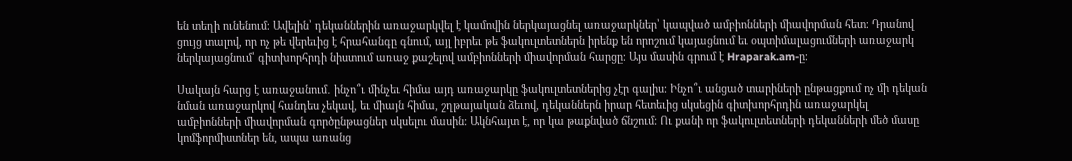են տեղի ունենում։ Ավելին՝ դեկաններին առաջարկվել է կամովին ներկայացնել առաջարկներ՝ կապված ամբիոնների միավորման հետ։ Դրանով ցույց տալով, որ ոչ թե վերեւից է հրահանգը գնում, այլ իբրեւ թե ֆակուլտետներն իրենք են որոշում կայացնում եւ օպտիմալացումների առաջարկ ներկայացնում՝ գիտխորհրդի նիստում առաջ քաշելով ամբիոնների միավորման հարցը։ Այս մասին գրում է Hraparak.am-ը։

Սակայն հարց է առաջանում․ ինչո՞ւ մինչեւ հիմա այդ առաջարկը ֆակուլտետներից չէր գալիս։ Ինչո՞ւ անցած տարիների ընթացքում ոչ մի դեկան նման առաջարկով հանդես չեկավ, եւ միայն հիմա, շղթայական ձեւով, դեկաններն իրար հետեւից սկսեցին գիտխորհրդին առաջարկել ամբիոնների միավորման գործընթացներ սկսելու մասին։ Ակնհայտ է, որ կա թաքնված ճնշում։ Ու քանի որ ֆակուլտետների դեկանների մեծ մասը կոմֆորմիստներ են, ապա առանց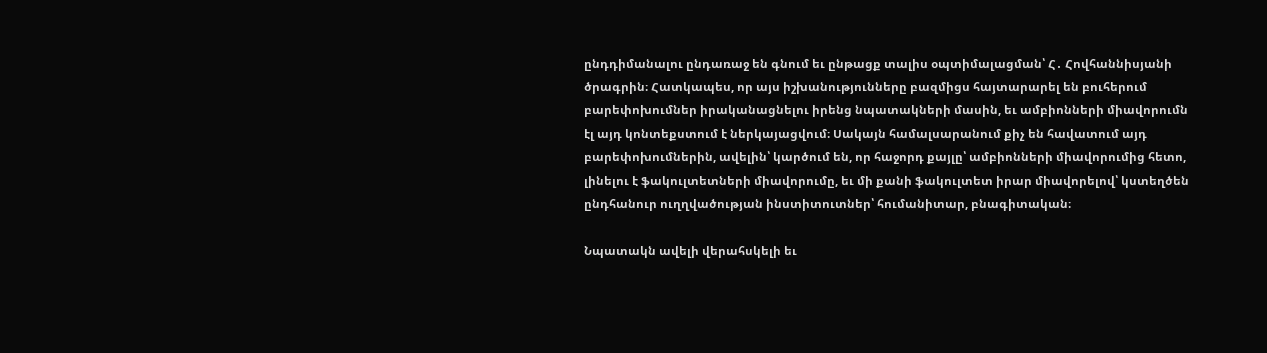ընդդիմանալու ընդառաջ են գնում եւ ընթացք տալիս օպտիմալացման՝ Հ․ Հովհաննիսյանի ծրագրին։ Հատկապես, որ այս իշխանությունները բազմիցս հայտարարել են բուհերում բարեփոխումներ իրականացնելու իրենց նպատակների մասին, եւ ամբիոնների միավորումն էլ այդ կոնտեքստում է ներկայացվում։ Սակայն համալսարանում քիչ են հավատում այդ բարեփոխումներին, ավելին՝ կարծում են, որ հաջորդ քայլը՝ ամբիոնների միավորումից հետո, լինելու է ֆակուլտետների միավորումը, եւ մի քանի ֆակուլտետ իրար միավորելով՝ կստեղծեն ընդհանուր ուղղվածության ինստիտուտներ՝ հումանիտար, բնագիտական։

Նպատակն ավելի վերահսկելի եւ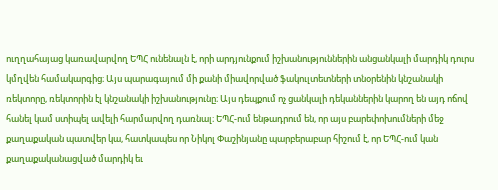ուղղահայաց կառավարվող ԵՊՀ ունենալն է, որի արդյունքում իշխանություններին անցանկալի մարդիկ դուրս կմղվեն համակարգից։ Այս պարագայում մի քանի միավորված ֆակուլտետների տնօրենին կնշանակի ռեկտորը, ռեկտորին էլ կնշանակի իշխանությունը։ Այս դեպքում ոչ ցանկալի դեկաններին կարող են այդ ոճով հանել կամ ստիպել ավելի հարմարվող դառնալ։ ԵՊՀ-ում ենթադրում են, որ այս բարեփոխումների մեջ քաղաքական պատվեր կա, հատկապես որ Նիկոլ Փաշինյանը պարբերաբար հիշում է, որ ԵՊՀ-ում կան քաղաքականացված մարդիկ եւ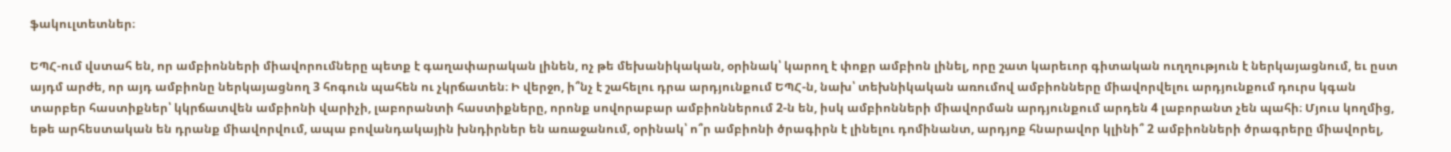ֆակուլտետներ։

ԵՊՀ-ում վստահ են, որ ամբիոնների միավորումները պետք է գաղափարական լինեն, ոչ թե մեխանիկական, օրինակ՝ կարող է փոքր ամբիոն լինել, որը շատ կարեւոր գիտական ուղղություն է ներկայացնում, եւ ըստ այդմ արժե, որ այդ ամբիոնը ներկայացնող 3 հոգուն պահեն ու չկրճատեն։ Ի վերջո, ի՞նչ է շահելու դրա արդյունքում ԵՊՀ-ն, նախ՝ տեխնիկական առումով ամբիոնները միավորվելու արդյունքում դուրս կգան տարբեր հաստիքներ՝ կկրճատվեն ամբիոնի վարիչի, լաբորանտի հաստիքները, որոնք սովորաբար ամբիոններում 2-ն են, իսկ ամբիոնների միավորման արդյունքում արդեն 4 լաբորանտ չեն պահի։ Մյուս կողմից, եթե արհեստական են դրանք միավորվում, ապա բովանդակային խնդիրներ են առաջանում, օրինակ՝ ո՞ր ամբիոնի ծրագիրն է լինելու դոմինանտ, արդյոք հնարավոր կլինի՞ 2 ամբիոնների ծրագրերը միավորել,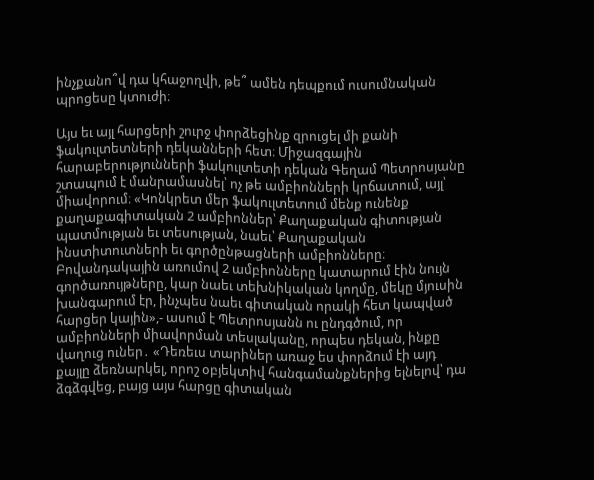ինչքանո՞վ դա կհաջողվի, թե՞ ամեն դեպքում ուսումնական պրոցեսը կտուժի։

Այս եւ այլ հարցերի շուրջ փորձեցինք զրուցել մի քանի ֆակուլտետների դեկանների հետ։ Միջազգային հարաբերությունների ֆակուլտետի դեկան Գեղամ Պետրոսյանը շտապում է մանրամասնել՝ ոչ թե ամբիոնների կրճատում, այլ՝ միավորում։ «Կոնկրետ մեր ֆակուլտետում մենք ունենք քաղաքագիտական 2 ամբիոններ՝ Քաղաքական գիտության պատմության եւ տեսության, նաեւ՝ Քաղաքական ինստիտուտների եւ գործընթացների ամբիոնները։ Բովանդակային առումով 2 ամբիոնները կատարում էին նույն գործառույթները, կար նաեւ տեխնիկական կողմը, մեկը մյուսին խանգարում էր, ինչպես նաեւ գիտական որակի հետ կապված հարցեր կային»,- ասում է Պետրոսյանն ու ընդգծում, որ ամբիոնների միավորման տեսլականը, որպես դեկան, ինքը վաղուց ուներ․ «Դեռեւս տարիներ առաջ ես փորձում էի այդ քայլը ձեռնարկել, որոշ օբյեկտիվ հանգամանքներից ելնելով՝ դա ձգձգվեց, բայց այս հարցը գիտական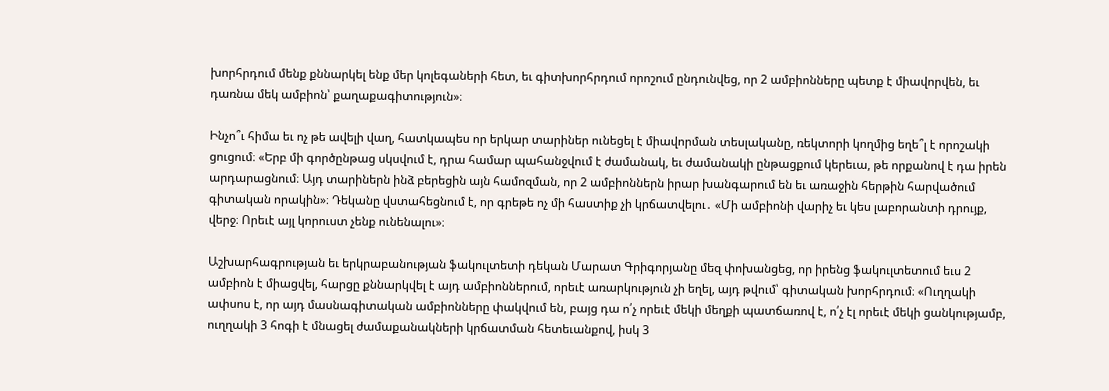խորհրդում մենք քննարկել ենք մեր կոլեգաների հետ, եւ գիտխորհրդում որոշում ընդունվեց, որ 2 ամբիոնները պետք է միավորվեն, եւ դառնա մեկ ամբիոն՝ քաղաքագիտություն»։

Ինչո՞ւ հիմա եւ ոչ թե ավելի վաղ, հատկապես որ երկար տարիներ ունեցել է միավորման տեսլականը, ռեկտորի կողմից եղե՞լ է որոշակի ցուցում։ «Երբ մի գործընթաց սկսվում է, դրա համար պահանջվում է ժամանակ, եւ ժամանակի ընթացքում կերեւա, թե որքանով է դա իրեն արդարացնում։ Այդ տարիներն ինձ բերեցին այն համոզման, որ 2 ամբիոններն իրար խանգարում են եւ առաջին հերթին հարվածում գիտական որակին»։ Դեկանը վստահեցնում է, որ գրեթե ոչ մի հաստիք չի կրճատվելու․ «Մի ամբիոնի վարիչ եւ կես լաբորանտի դրույք, վերջ։ Որեւէ այլ կորուստ չենք ունենալու»։

Աշխարհագրության եւ երկրաբանության ֆակուլտետի դեկան Մարատ Գրիգորյանը մեզ փոխանցեց, որ իրենց ֆակուլտետում եւս 2 ամբիոն է միացվել, հարցը քննարկվել է այդ ամբիոններում, որեւէ առարկություն չի եղել, այդ թվում՝ գիտական խորհրդում։ «Ուղղակի ափսոս է, որ այդ մասնագիտական ամբիոնները փակվում են, բայց դա ո՛չ որեւէ մեկի մեղքի պատճառով է, ո՛չ էլ որեւէ մեկի ցանկությամբ, ուղղակի 3 հոգի է մնացել ժամաքանակների կրճատման հետեւանքով, իսկ 3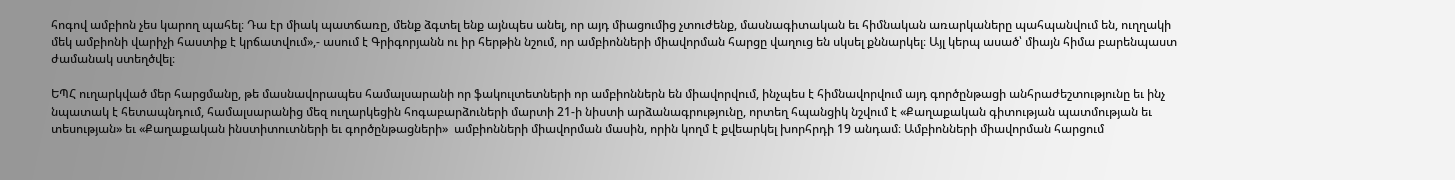հոգով ամբիոն չես կարող պահել։ Դա էր միակ պատճառը, մենք ձգտել ենք այնպես անել, որ այդ միացումից չտուժենք, մասնագիտական եւ հիմնական առարկաները պահպանվում են, ուղղակի մեկ ամբիոնի վարիչի հաստիք է կրճատվում»,- ասում է Գրիգորյանն ու իր հերթին նշում, որ ամբիոնների միավորման հարցը վաղուց են սկսել քննարկել։ Այլ կերպ ասած՝ միայն հիմա բարենպաստ ժամանակ ստեղծվել։

ԵՊՀ ուղարկված մեր հարցմանը, թե մասնավորապես համալսարանի որ ֆակուլտետների որ ամբիոններն են միավորվում, ինչպես է հիմնավորվում այդ գործընթացի անհրաժեշտությունը եւ ինչ նպատակ է հետապնդում, համալսարանից մեզ ուղարկեցին հոգաբարձուների մարտի 21-ի նիստի արձանագրությունը, որտեղ հպանցիկ նշվում է «Քաղաքական գիտության պատմության եւ տեսության» եւ «Քաղաքական ինստիտուտների եւ գործընթացների»  ամբիոնների միավորման մասին, որին կողմ է քվեարկել խորհրդի 19 անդամ։ Ամբիոնների միավորման հարցում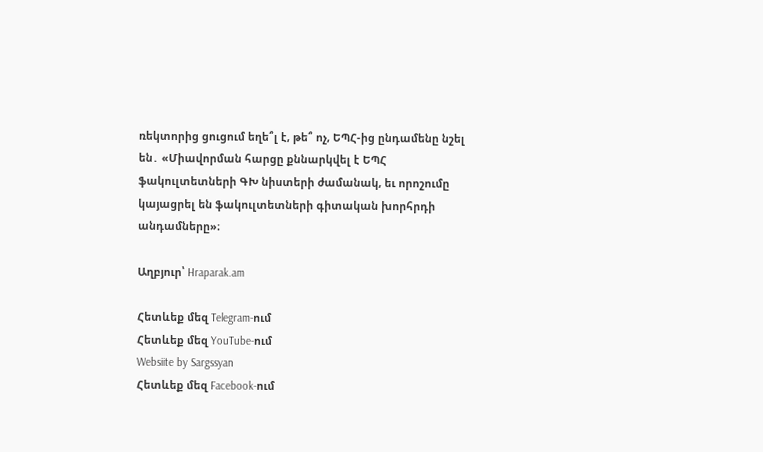ռեկտորից ցուցում եղե՞լ է, թե՞ ոչ, ԵՊՀ-ից ընդամենը նշել են․ «Միավորման հարցը քննարկվել է ԵՊՀ ֆակուլտետների ԳԽ նիստերի ժամանակ, եւ որոշումը կայացրել են ֆակուլտետների գիտական խորհրդի անդամները»։

Աղբյուր՝ Hraparak.am

Հետևեք մեզ Telegram-ում
Հետևեք մեզ YouTube-ում
Websiite by Sargssyan
Հետևեք մեզ Facebook-ում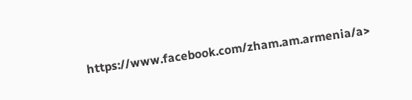https://www.facebook.com/zham.am.armenia/a>